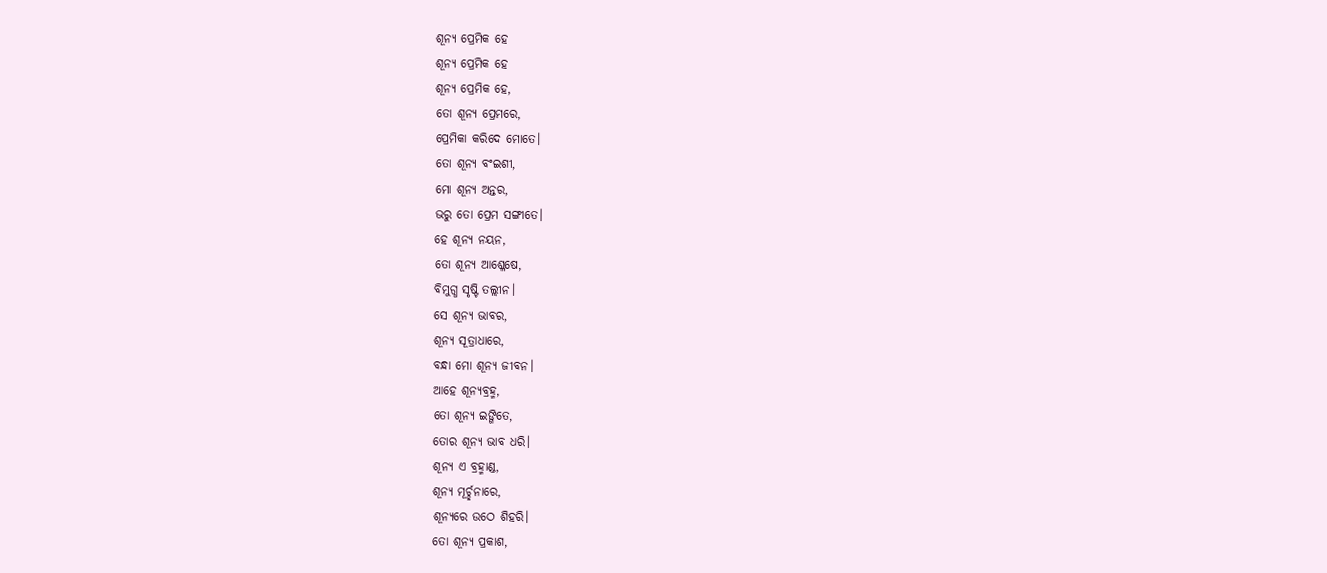ଶୂନ୍ଯ ପ୍ରେମିକ ହେ
ଶୂନ୍ଯ ପ୍ରେମିକ ହେ
ଶୂନ୍ଯ ପ୍ରେମିକ ହେ,
ତୋ ଶୂନ୍ଯ ପ୍ରେମରେ,
ପ୍ରେମିକା କରିଦେ ମୋତେ।
ତୋ ଶୂନ୍ଯ ବଂଇଶୀ,
ମୋ ଶୂନ୍ଯ ଅନ୍ତର,
ଭରୁ ତୋ ପ୍ରେମ ସଙ୍ଗୀତେ।
ହେ ଶୂନ୍ଯ ନୟନ,
ତୋ ଶୂନ୍ଯ ଆଶ୍ଳେଷେ,
ବିମୁଗ୍ଧ ସୃଷ୍ଟି ତଲ୍ଲୀନ।
ସେ ଶୂନ୍ଯ ଭାବର,
ଶୂନ୍ଯ ସୂତ୍ରାଧାରେ,
ବନ୍ଧା ମୋ ଶୂନ୍ଯ ଜୀବନ।
ଆହେ ଶୂନ୍ଯବ୍ରହ୍ମ,
ତୋ ଶୂନ୍ଯ ଇଙ୍ଗିତେ,
ତୋର ଶୂନ୍ଯ ଭାବ ଧରି।
ଶୂନ୍ଯ ଏ ବ୍ରହ୍ମାଣ୍ଡ,
ଶୂନ୍ଯ ମୂର୍ଚ୍ଛନାରେ,
ଶୂନ୍ଯରେ ଉଠେ ଶିହରି।
ତୋ ଶୂନ୍ଯ ପ୍ରକାଶ,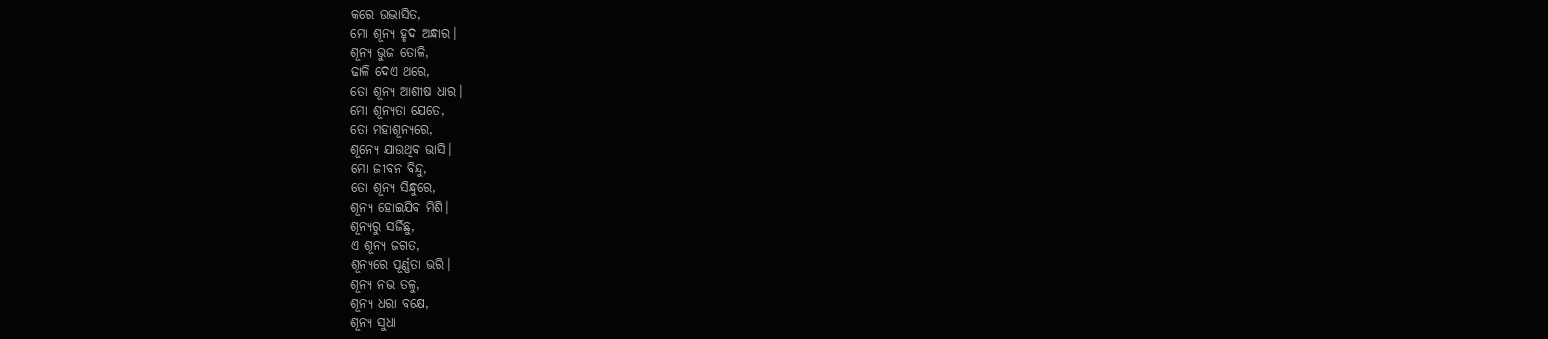କରେ ଉଦ୍ଭାସିତ,
ମୋ ଶୂନ୍ଯ ହୃଦ ଅନ୍ଧାର।
ଶୂନ୍ଯ ଭୁଜ ତୋଳି,
ଢାଳି ଦେଏ ଥରେ,
ତୋ ଶୂନ୍ଯ ଆଶୀଷ ଧାର।
ମୋ ଶୂନ୍ଯତା ଯେତେ,
ତୋ ମହାଶୂନ୍ୟରେ,
ଶୂନ୍ଯେ ଯାଉଥିବ ଭାସି।
ମୋ ଜୀବନ ବିନ୍ଦୁ,
ତୋ ଶୂନ୍ଯ ସିନ୍ଧୁରେ,
ଶୂନ୍ଯ ହୋଇଯିବ ମିଶି।
ଶୂନ୍ଯରୁ ସର୍ଜିଛୁ,
ଏ ଶୂନ୍ଯ ଜଗତ,
ଶୂନ୍ଯରେ ପୂର୍ଣ୍ଣତା ଭରି।
ଶୂନ୍ଯ ନଭ ତଳୁ,
ଶୂନ୍ଯ ଧରା ବକ୍ଷେ,
ଶୂନ୍ଯ ସୁଧା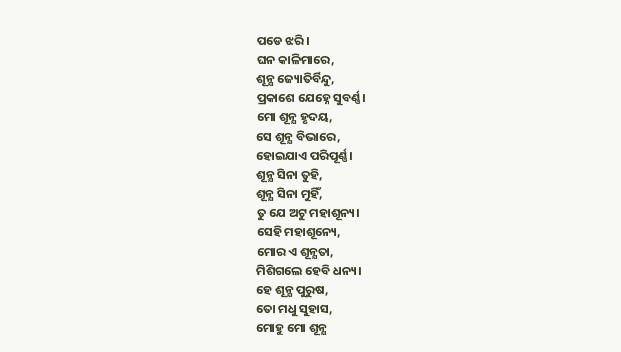ପଡେ ଝରି।
ଘନ କାଳିମାରେ,
ଶୂନ୍ଯ ଜ୍ୟୋତିର୍ବିନ୍ଦୁ,
ପ୍ରକାଶେ ଯେହ୍ନେ ସୁବର୍ଣ୍ଣ।
ମୋ ଶୂନ୍ଯ ହୃଦୟ,
ସେ ଶୂନ୍ଯ ବିଭାରେ,
ହୋଇଯାଏ ପରିପୂର୍ଣ୍ଣ।
ଶୂନ୍ଯ ସିନା ତୁହି,
ଶୂନ୍ଯ ସିନା ମୁହିଁ,
ତୁ ଯେ ଅଟୁ ମହାଶୂନ୍ୟ।
ସେହି ମହାଶୂନ୍ୟେ,
ମୋର ଏ ଶୂନ୍ଯତା,
ମିଶିଗଲେ ହେବି ଧନ୍ୟ।
ହେ ଶୂନ୍ଯ ପୁରୁଷ,
ତୋ ମଧୁ ସୁହାସ,
ମୋହୁ ମୋ ଶୂନ୍ଯ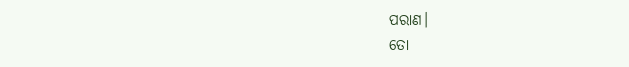ପରାଣ।
ତୋ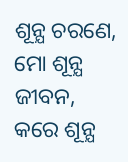ଶୂନ୍ଯ ଚରଣେ,
ମୋ ଶୂନ୍ଯ ଜୀବନ,
କରେ ଶୂନ୍ଯ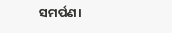ସମର୍ପଣ।